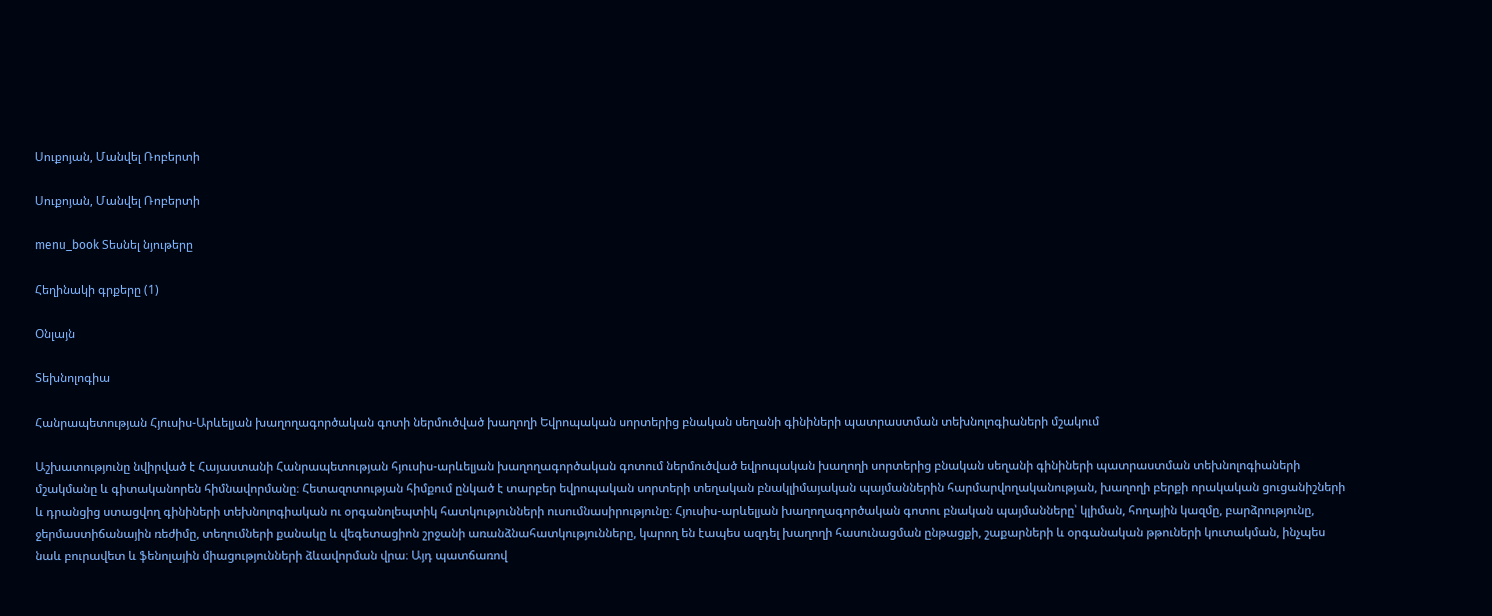Սուքոյան, Մանվել Ռոբերտի

Սուքոյան, Մանվել Ռոբերտի

menu_book Տեսնել նյութերը

Հեղինակի գրքերը (1)

Օնլայն

Տեխնոլոգիա

Հանրապետության Հյուսիս-Արևելյան խաղողագործական գոտի ներմուծված խաղողի Եվրոպական սորտերից բնական սեղանի գինիների պատրաստման տեխնոլոգիաների մշակում

Աշխատությունը նվիրված է Հայաստանի Հանրապետության հյուսիս-արևելյան խաղողագործական գոտում ներմուծված եվրոպական խաղողի սորտերից բնական սեղանի գինիների պատրաստման տեխնոլոգիաների մշակմանը և գիտականորեն հիմնավորմանը։ Հետազոտության հիմքում ընկած է տարբեր եվրոպական սորտերի տեղական բնակլիմայական պայմաններին հարմարվողականության, խաղողի բերքի որակական ցուցանիշների և դրանցից ստացվող գինիների տեխնոլոգիական ու օրգանոլեպտիկ հատկությունների ուսումնասիրությունը։ Հյուսիս-արևելյան խաղողագործական գոտու բնական պայմանները՝ կլիման, հողային կազմը, բարձրությունը, ջերմաստիճանային ռեժիմը, տեղումների քանակը և վեգետացիոն շրջանի առանձնահատկությունները, կարող են էապես ազդել խաղողի հասունացման ընթացքի, շաքարների և օրգանական թթուների կուտակման, ինչպես նաև բուրավետ և ֆենոլային միացությունների ձևավորման վրա։ Այդ պատճառով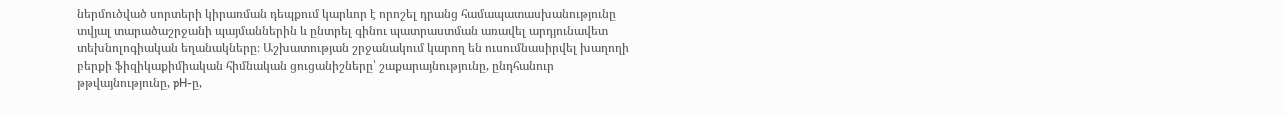ներմուծված սորտերի կիրառման դեպքում կարևոր է որոշել դրանց համապատասխանությունը տվյալ տարածաշրջանի պայմաններին և ընտրել գինու պատրաստման առավել արդյունավետ տեխնոլոգիական եղանակները։ Աշխատության շրջանակում կարող են ուսումնասիրվել խաղողի բերքի ֆիզիկաքիմիական հիմնական ցուցանիշները՝ շաքարայնությունը, ընդհանուր թթվայնությունը, pH-ը,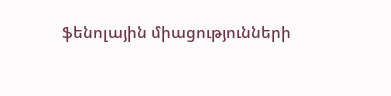ֆենոլային միացությունների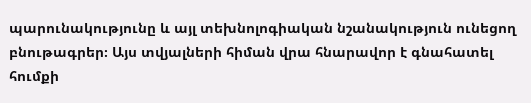պարունակությունը և այլ տեխնոլոգիական նշանակություն ունեցող բնութագրեր։ Այս տվյալների հիման վրա հնարավոր է գնահատել հումքի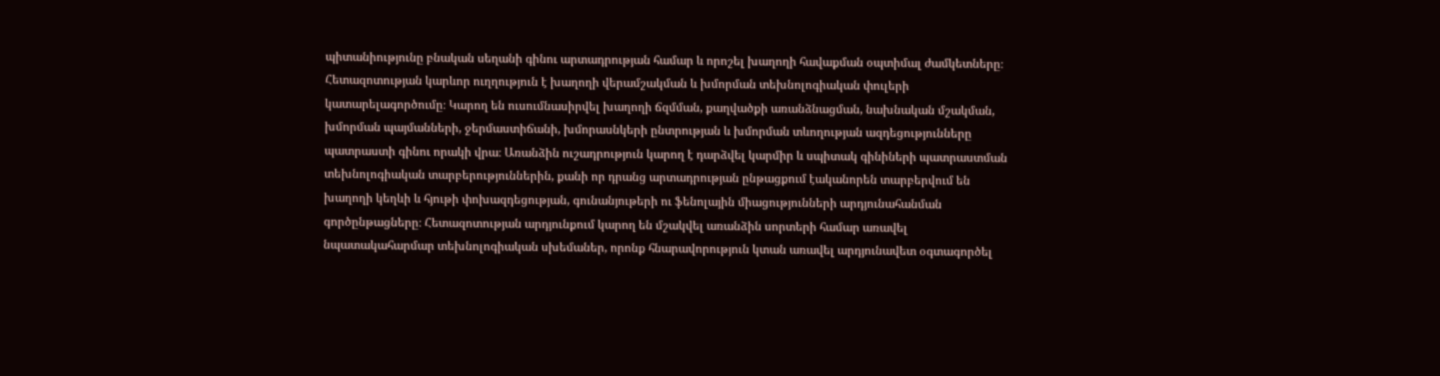պիտանիությունը բնական սեղանի գինու արտադրության համար և որոշել խաղողի հավաքման օպտիմալ ժամկետները։ Հետազոտության կարևոր ուղղություն է խաղողի վերամշակման և խմորման տեխնոլոգիական փուլերի կատարելագործումը։ Կարող են ուսումնասիրվել խաղողի ճզմման, քաղվածքի առանձնացման, նախնական մշակման, խմորման պայմանների, ջերմաստիճանի, խմորասնկերի ընտրության և խմորման տևողության ազդեցությունները պատրաստի գինու որակի վրա։ Առանձին ուշադրություն կարող է դարձվել կարմիր և սպիտակ գինիների պատրաստման տեխնոլոգիական տարբերություններին, քանի որ դրանց արտադրության ընթացքում էականորեն տարբերվում են խաղողի կեղևի և հյութի փոխազդեցության, գունանյութերի ու ֆենոլային միացությունների արդյունահանման գործընթացները։ Հետազոտության արդյունքում կարող են մշակվել առանձին սորտերի համար առավել նպատակահարմար տեխնոլոգիական սխեմաներ, որոնք հնարավորություն կտան առավել արդյունավետ օգտագործել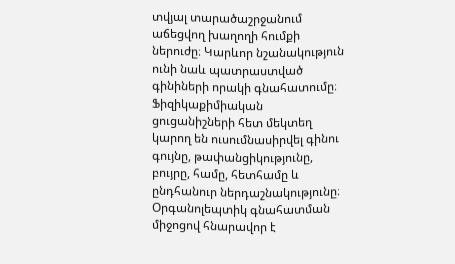տվյալ տարածաշրջանում աճեցվող խաղողի հումքի ներուժը։ Կարևոր նշանակություն ունի նաև պատրաստված գինիների որակի գնահատումը։ Ֆիզիկաքիմիական ցուցանիշների հետ մեկտեղ կարող են ուսումնասիրվել գինու գույնը, թափանցիկությունը, բույրը, համը, հետհամը և ընդհանուր ներդաշնակությունը։ Օրգանոլեպտիկ գնահատման միջոցով հնարավոր է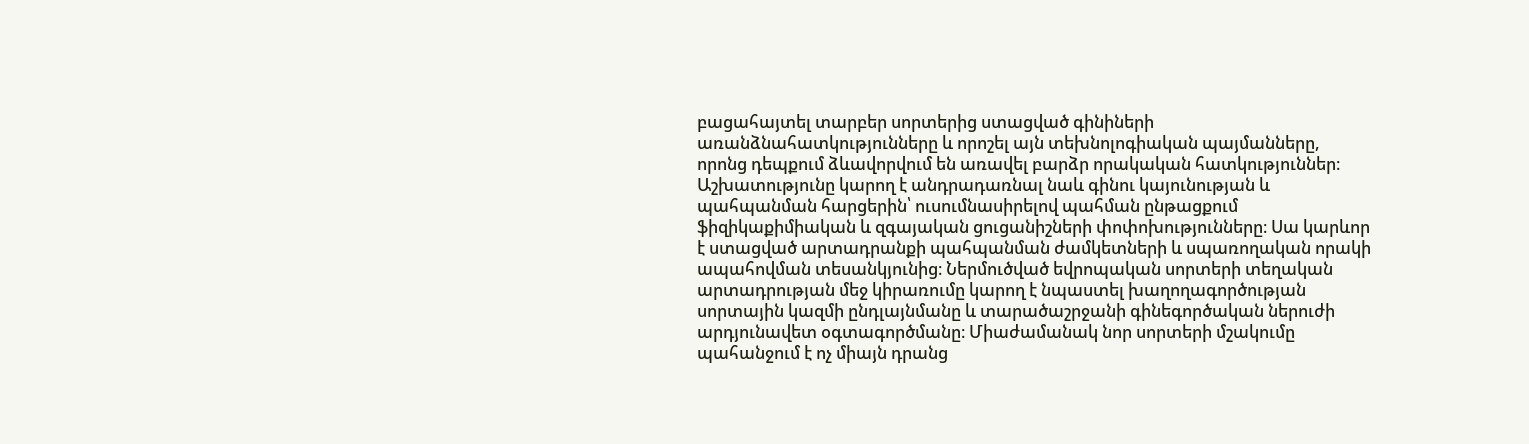բացահայտել տարբեր սորտերից ստացված գինիների առանձնահատկությունները և որոշել այն տեխնոլոգիական պայմանները, որոնց դեպքում ձևավորվում են առավել բարձր որակական հատկություններ։ Աշխատությունը կարող է անդրադառնալ նաև գինու կայունության և պահպանման հարցերին՝ ուսումնասիրելով պահման ընթացքում ֆիզիկաքիմիական և զգայական ցուցանիշների փոփոխությունները։ Սա կարևոր է ստացված արտադրանքի պահպանման ժամկետների և սպառողական որակի ապահովման տեսանկյունից։ Ներմուծված եվրոպական սորտերի տեղական արտադրության մեջ կիրառումը կարող է նպաստել խաղողագործության սորտային կազմի ընդլայնմանը և տարածաշրջանի գինեգործական ներուժի արդյունավետ օգտագործմանը։ Միաժամանակ նոր սորտերի մշակումը պահանջում է ոչ միայն դրանց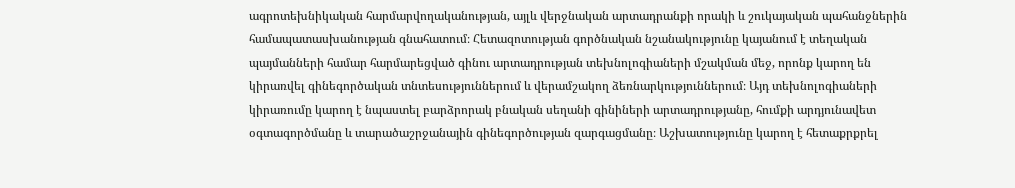ագրոտեխնիկական հարմարվողականության, այլև վերջնական արտադրանքի որակի և շուկայական պահանջներին համապատասխանության գնահատում։ Հետազոտության գործնական նշանակությունը կայանում է տեղական պայմանների համար հարմարեցված գինու արտադրության տեխնոլոգիաների մշակման մեջ, որոնք կարող են կիրառվել գինեգործական տնտեսություններում և վերամշակող ձեռնարկություններում։ Այդ տեխնոլոգիաների կիրառումը կարող է նպաստել բարձրորակ բնական սեղանի գինիների արտադրությանը, հումքի արդյունավետ օգտագործմանը և տարածաշրջանային գինեգործության զարգացմանը։ Աշխատությունը կարող է հետաքրքրել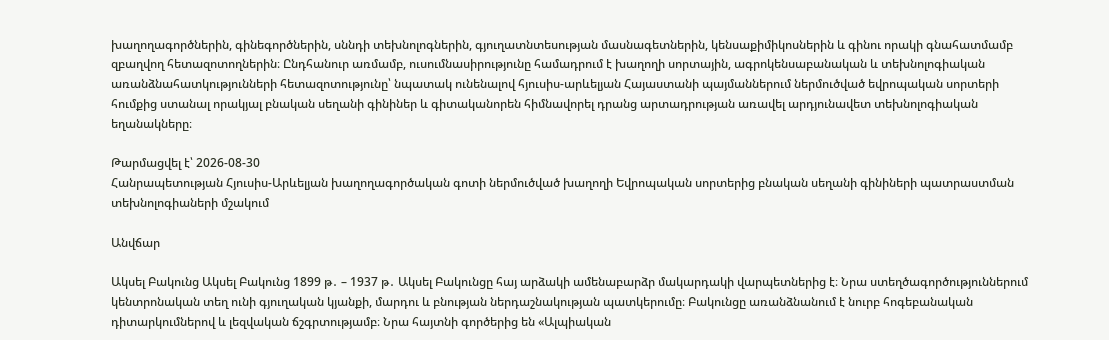խաղողագործներին, գինեգործներին, սննդի տեխնոլոգներին, գյուղատնտեսության մասնագետներին, կենսաքիմիկոսներին և գինու որակի գնահատմամբ զբաղվող հետազոտողներին։ Ընդհանուր առմամբ, ուսումնասիրությունը համադրում է խաղողի սորտային, ագրոկենսաբանական և տեխնոլոգիական առանձնահատկությունների հետազոտությունը՝ նպատակ ունենալով հյուսիս-արևելյան Հայաստանի պայմաններում ներմուծված եվրոպական սորտերի հումքից ստանալ որակյալ բնական սեղանի գինիներ և գիտականորեն հիմնավորել դրանց արտադրության առավել արդյունավետ տեխնոլոգիական եղանակները։

Թարմացվել է՝ 2026-08-30
Հանրապետության Հյուսիս-Արևելյան խաղողագործական գոտի ներմուծված խաղողի Եվրոպական սորտերից բնական սեղանի գինիների պատրաստման տեխնոլոգիաների մշակում

Անվճար

Ակսել Բակունց Ակսել Բակունց 1899 թ․ – 1937 թ․ Ակսել Բակունցը հայ արձակի ամենաբարձր մակարդակի վարպետներից է։ Նրա ստեղծագործություններում կենտրոնական տեղ ունի գյուղական կյանքի, մարդու և բնության ներդաշնակության պատկերումը։ Բակունցը առանձնանում է նուրբ հոգեբանական դիտարկումներով և լեզվական ճշգրտությամբ։ Նրա հայտնի գործերից են «Ալպիական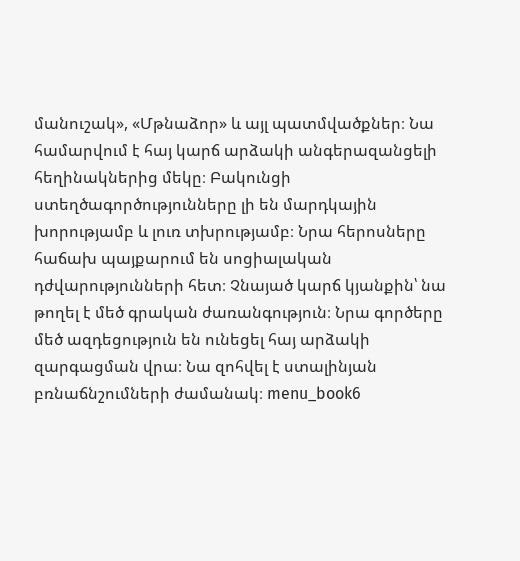մանուշակ», «Մթնաձոր» և այլ պատմվածքներ։ Նա համարվում է հայ կարճ արձակի անգերազանցելի հեղինակներից մեկը։ Բակունցի ստեղծագործությունները լի են մարդկային խորությամբ և լուռ տխրությամբ։ Նրա հերոսները հաճախ պայքարում են սոցիալական դժվարությունների հետ։ Չնայած կարճ կյանքին՝ նա թողել է մեծ գրական ժառանգություն։ Նրա գործերը մեծ ազդեցություն են ունեցել հայ արձակի զարգացման վրա։ Նա զոհվել է ստալինյան բռնաճնշումների ժամանակ։ menu_book6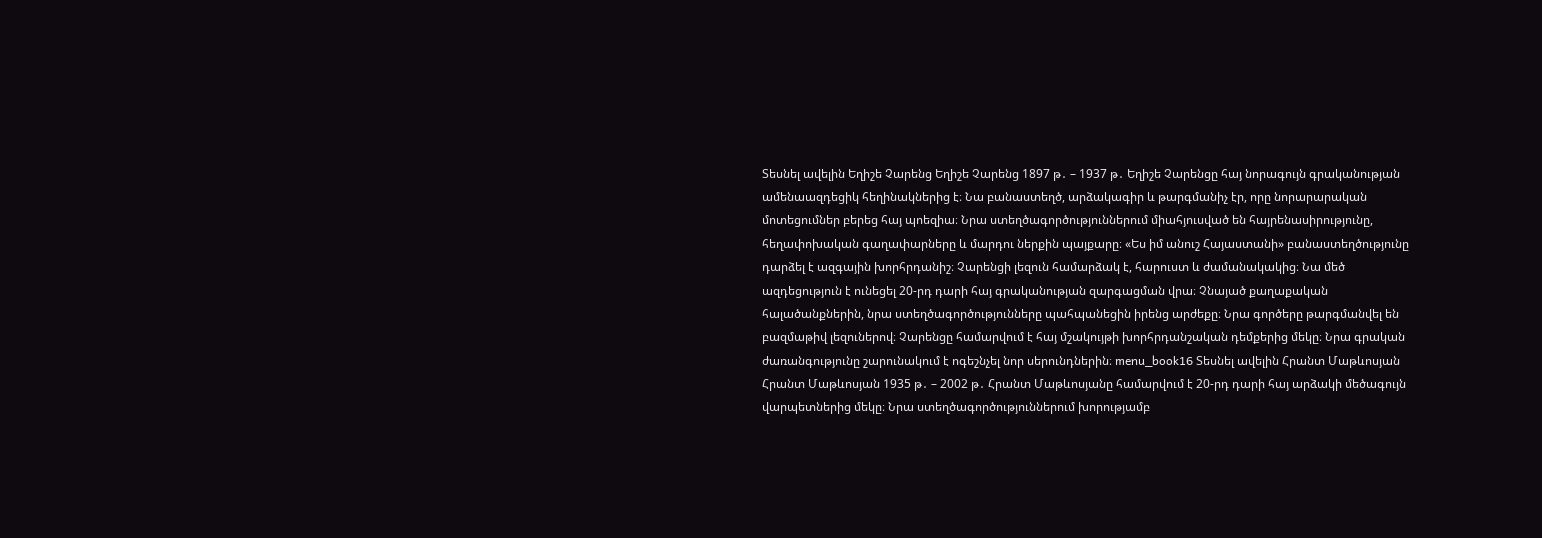Տեսնել ավելին Եղիշե Չարենց Եղիշե Չարենց 1897 թ․ – 1937 թ․ Եղիշե Չարենցը հայ նորագույն գրականության ամենաազդեցիկ հեղինակներից է։ Նա բանաստեղծ, արձակագիր և թարգմանիչ էր, որը նորարարական մոտեցումներ բերեց հայ պոեզիա։ Նրա ստեղծագործություններում միահյուսված են հայրենասիրությունը, հեղափոխական գաղափարները և մարդու ներքին պայքարը։ «Ես իմ անուշ Հայաստանի» բանաստեղծությունը դարձել է ազգային խորհրդանիշ։ Չարենցի լեզուն համարձակ է, հարուստ և ժամանակակից։ Նա մեծ ազդեցություն է ունեցել 20-րդ դարի հայ գրականության զարգացման վրա։ Չնայած քաղաքական հալածանքներին, նրա ստեղծագործությունները պահպանեցին իրենց արժեքը։ Նրա գործերը թարգմանվել են բազմաթիվ լեզուներով։ Չարենցը համարվում է հայ մշակույթի խորհրդանշական դեմքերից մեկը։ Նրա գրական ժառանգությունը շարունակում է ոգեշնչել նոր սերունդներին։ menu_book16 Տեսնել ավելին Հրանտ Մաթևոսյան Հրանտ Մաթևոսյան 1935 թ․ – 2002 թ․ Հրանտ Մաթևոսյանը համարվում է 20-րդ դարի հայ արձակի մեծագույն վարպետներից մեկը։ Նրա ստեղծագործություններում խորությամբ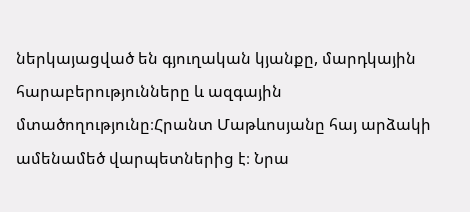ներկայացված են գյուղական կյանքը, մարդկային հարաբերությունները և ազգային մտածողությունը։Հրանտ Մաթևոսյանը հայ արձակի ամենամեծ վարպետներից է։ Նրա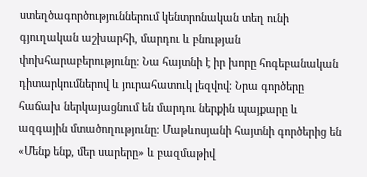ստեղծագործություններում կենտրոնական տեղ ունի գյուղական աշխարհի, մարդու և բնության փոխհարաբերությունը։ Նա հայտնի է իր խորը հոգեբանական դիտարկումներով և յուրահատուկ լեզվով։ Նրա գործերը հաճախ ներկայացնում են մարդու ներքին պայքարը և ազգային մտածողությունը։ Մաթևոսյանի հայտնի գործերից են «Մենք ենք, մեր սարերը» և բազմաթիվ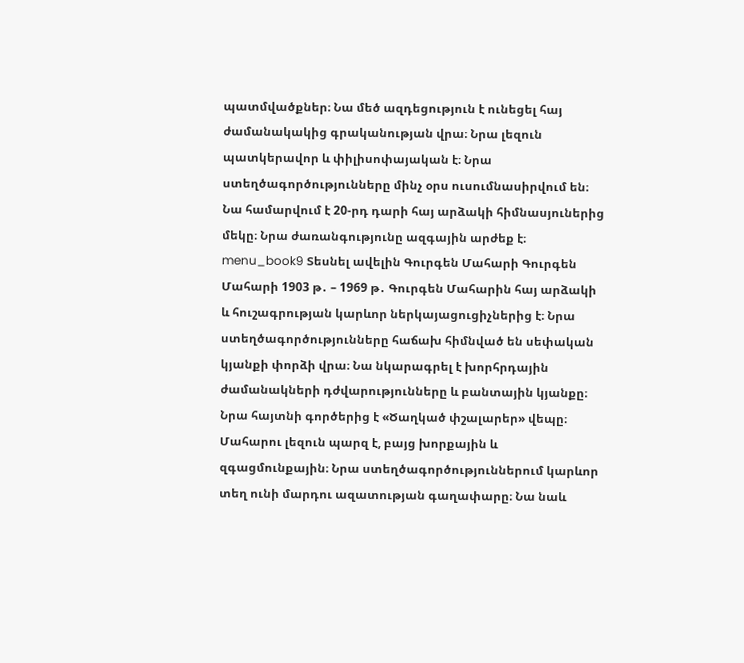պատմվածքներ։ Նա մեծ ազդեցություն է ունեցել հայ ժամանակակից գրականության վրա։ Նրա լեզուն պատկերավոր և փիլիսոփայական է։ Նրա ստեղծագործությունները մինչ օրս ուսումնասիրվում են։ Նա համարվում է 20-րդ դարի հայ արձակի հիմնասյուներից մեկը։ Նրա ժառանգությունը ազգային արժեք է։ menu_book9 Տեսնել ավելին Գուրգեն Մահարի Գուրգեն Մահարի 1903 թ․ – 1969 թ․ Գուրգեն Մահարին հայ արձակի և հուշագրության կարևոր ներկայացուցիչներից է։ Նրա ստեղծագործությունները հաճախ հիմնված են սեփական կյանքի փորձի վրա։ Նա նկարագրել է խորհրդային ժամանակների դժվարությունները և բանտային կյանքը։ Նրա հայտնի գործերից է «Ծաղկած փշալարեր» վեպը։ Մահարու լեզուն պարզ է, բայց խորքային և զգացմունքային։ Նրա ստեղծագործություններում կարևոր տեղ ունի մարդու ազատության գաղափարը։ Նա նաև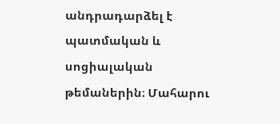անդրադարձել է պատմական և սոցիալական թեմաներին։ Մահարու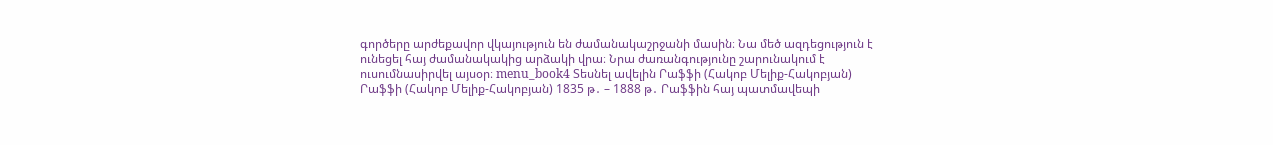գործերը արժեքավոր վկայություն են ժամանակաշրջանի մասին։ Նա մեծ ազդեցություն է ունեցել հայ ժամանակակից արձակի վրա։ Նրա ժառանգությունը շարունակում է ուսումնասիրվել այսօր։ menu_book4 Տեսնել ավելին Րաֆֆի (Հակոբ Մելիք-Հակոբյան) Րաֆֆի (Հակոբ Մելիք-Հակոբյան) 1835 թ․ – 1888 թ․ Րաֆֆին հայ պատմավեպի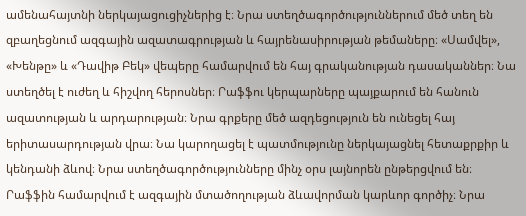ամենահայտնի ներկայացուցիչներից է։ Նրա ստեղծագործություններում մեծ տեղ են զբաղեցնում ազգային ազատագրության և հայրենասիրության թեմաները։ «Սամվել», «Խենթը» և «Դավիթ Բեկ» վեպերը համարվում են հայ գրականության դասականներ։ Նա ստեղծել է ուժեղ և հիշվող հերոսներ։ Րաֆֆու կերպարները պայքարում են հանուն ազատության և արդարության։ Նրա գրքերը մեծ ազդեցություն են ունեցել հայ երիտասարդության վրա։ Նա կարողացել է պատմությունը ներկայացնել հետաքրքիր և կենդանի ձևով։ Նրա ստեղծագործությունները մինչ օրս լայնորեն ընթերցվում են։ Րաֆֆին համարվում է ազգային մտածողության ձևավորման կարևոր գործիչ։ Նրա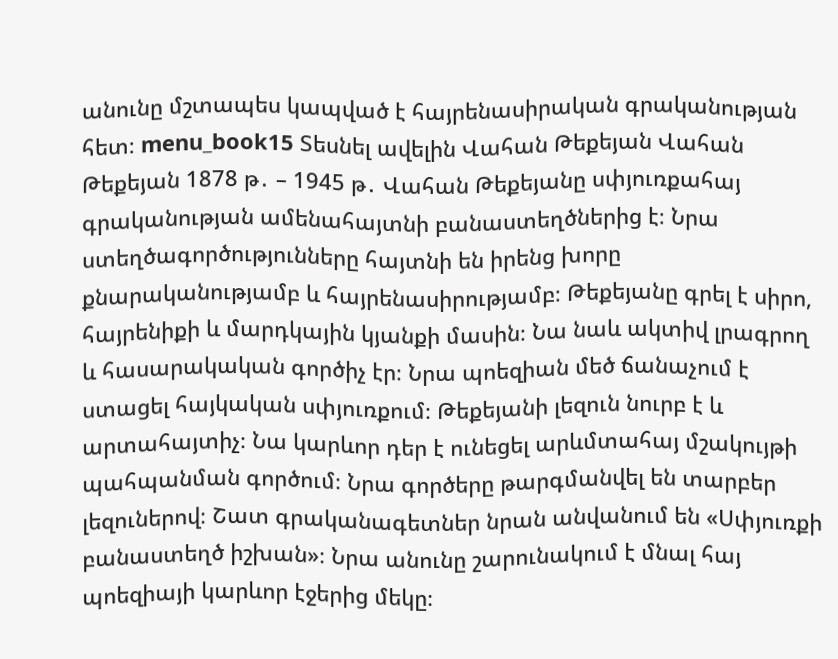անունը մշտապես կապված է հայրենասիրական գրականության հետ։ menu_book15 Տեսնել ավելին Վահան Թեքեյան Վահան Թեքեյան 1878 թ․ – 1945 թ․ Վահան Թեքեյանը սփյուռքահայ գրականության ամենահայտնի բանաստեղծներից է։ Նրա ստեղծագործությունները հայտնի են իրենց խորը քնարականությամբ և հայրենասիրությամբ։ Թեքեյանը գրել է սիրո, հայրենիքի և մարդկային կյանքի մասին։ Նա նաև ակտիվ լրագրող և հասարակական գործիչ էր։ Նրա պոեզիան մեծ ճանաչում է ստացել հայկական սփյուռքում։ Թեքեյանի լեզուն նուրբ է և արտահայտիչ։ Նա կարևոր դեր է ունեցել արևմտահայ մշակույթի պահպանման գործում։ Նրա գործերը թարգմանվել են տարբեր լեզուներով։ Շատ գրականագետներ նրան անվանում են «Սփյուռքի բանաստեղծ իշխան»։ Նրա անունը շարունակում է մնալ հայ պոեզիայի կարևոր էջերից մեկը։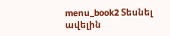menu_book2 Տեսնել ավելին